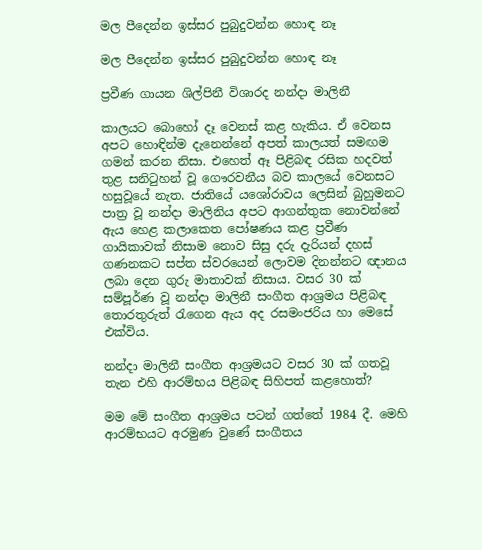මල පීදෙන්න ඉස්සර පුබුදුවන්න හොඳ නෑ

මල පීදෙන්න ඉස්සර පුබුදුවන්න හොඳ නෑ

ප්‍රවීණ ගායන ශිල්පිනී විශාරද නන්දා මාලිනී

කාලයට බොහෝ දෑ වෙනස් කළ හැකිය. ඒ වෙනස අපට හොඳින්ම දැනෙන්නේ අපත් කාලයත් සමඟම ගමන් කරන නිසා. එහෙත් ඈ පිළිබඳ රසික හදවත් තුළ සනිටුහන් වූ ගෞරවනීය බව කාලයේ වෙනසට හසුවූයේ නැත. ජාතියේ යශෝරාවය ලෙසින් බුහුමනට පාත්‍ර වූ නන්දා මාලිනිය අපට ආගන්තුක නොවන්නේ ඇය හෙළ කලාකෙත පෝෂණය කළ ප්‍රවීණ ගායිකාවක් නිසාම නොව සිසු දරු දැරියන් දහස් ගණනකට සප්ත ස්වරයෙන් ලොවම දිනන්නට ඥානය ලබා දෙන ගුරු මාතාවක් නිසාය. වසර 30 ක් සම්පූර්ණ වූ නන්දා මාලිනී සංගීත ආශ්‍රමය පිළිබඳ තොරතුරුත් රැගෙන ඇය අද රසමංජරිය ‍හා මෙසේ එක්විය.

නන්දා මාලිනී සංගීත ආශ්‍රමයට වසර 30 ක් ගතවූ තැන එහි ආරම්භය පිළිබඳ සිහිපත් කළහොත්?

මම මේ සංගීත ආශ්‍රමය පටන් ගත්තේ 1984 දී. මෙහි ආරම්භයට අරමුණ වුණේ සංගීතය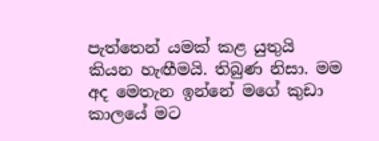පැත්තෙන් යමක් කළ යුතුයි කියන හැඟීමයි. තිබුණ නිසා. මම අද මෙතැන ඉන්නේ මගේ කුඩා කාලයේ මට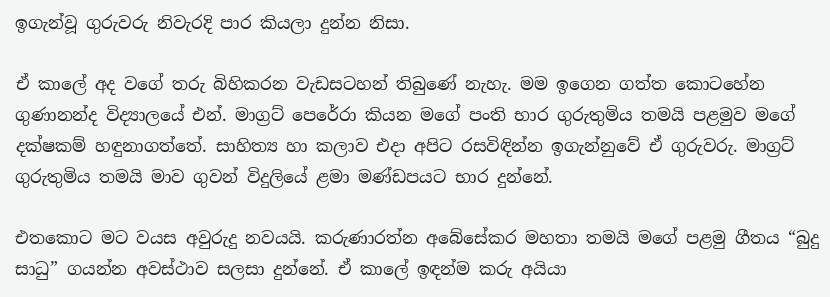ඉගැන්වූ ගුරුවරු නිවැරදි පාර කියලා දුන්න නිසා.

ඒ කාලේ අද වගේ තරු බිහිකරන වැඩසටහන් තිබුණේ නැහැ. මම ඉගෙන ගත්ත කොටහේන ගුණානන්ද විද්‍යාලයේ එන්. මාග්‍රට් පෙරේරා කියන මගේ පංති භාර ගුරුතුමිය තමයි පළමුව මගේ දක්ෂකම් හඳුනාගත්තේ. සාහිත්‍ය හා කලාව එදා අපිට රසවිඳින්න ඉගැන්නුවේ ඒ ගුරුවරු. මාග්‍රට් ගුරුතුමිය තමයි මාව ගුවන් විදුලියේ ළමා මණ්ඩපයට භාර දුන්නේ.

එතකොට මට වයස අවුරුදු නවයයි. කරුණාරත්න අබේසේකර මහතා තමයි මගේ පළමු ගීතය “බුදු සාධු” ගයන්න අවස්ථාව සලසා දුන්නේ. ඒ කාලේ ඉඳන්ම කරු අයියා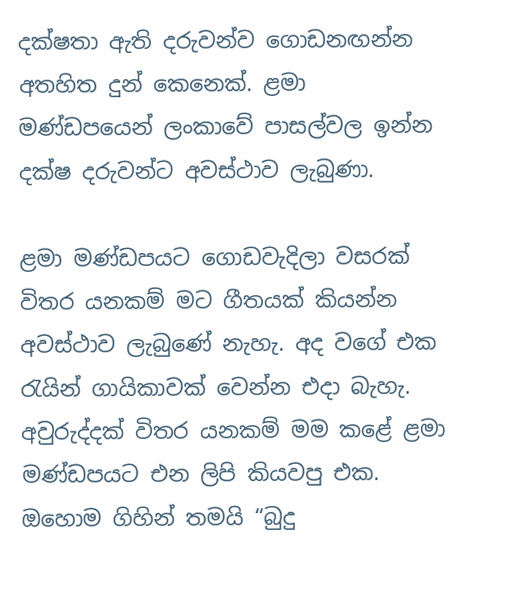දක්ෂතා ඇති දරුවන්ව ගොඩනඟන්න අතහිත දුන් කෙනෙක්. ළමා මණ්ඩපයෙන් ලංකාවේ පාසල්වල ඉන්න දක්ෂ දරුවන්ට අවස්ථාව ලැබුණා.

ළමා මණ්ඩපයට ගොඩවැදිලා වසරක් විතර යනකම් මට ගීතයක් කියන්න අවස්ථාව ලැබුණේ නැහැ. අද වගේ එක රැයින් ගායිකාවක් වෙන්න එදා බැහැ. අවුරුද්දක් විතර යනකම් මම කළේ ළමා මණ්ඩපයට එන ලිපි කියවපු එක. ඔහොම ගිහින් තමයි “බුදු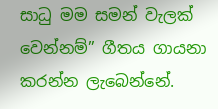සාධු මම සමන් වැලක් වෙන්නම්” ගීතය ගායනා කරන්න ලැබෙන්නේ.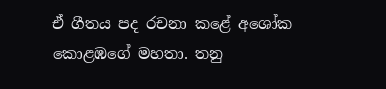ඒ ගීතය පද රචනා කළේ අශෝක කොළඹගේ මහතා. තනු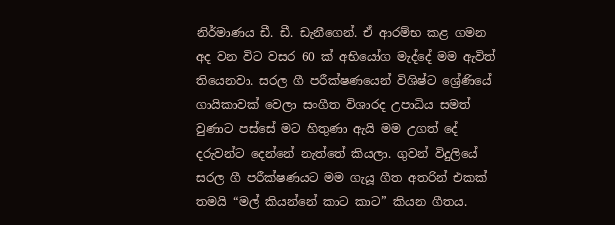නිර්මාණය ඩී. ඩී. ඩැනීගෙන්. ඒ ආරම්භ කළ ගමන අද වන විට වසර 60 ක් අභියෝග මැද්දේ මම ඇවිත් තියෙනවා. සරල ගී පරීක්ෂණයෙන් විශිෂ්ට ශ්‍රේණියේ ගායිකාවක් වෙලා සංගීත විශාරද උපාධිය සමත් වුණාට පස්සේ මට හිතුණා ඇයි මම උගත් දේ දරුවන්ට දෙන්නේ නැත්තේ කියලා. ගුවන් විදුලියේ සරල ගී පරීක්ෂණයට මම ගැයූ ගීත අතරින් එකක් තමයි “මල් කියන්නේ කාට කාට” කියන ගීතය.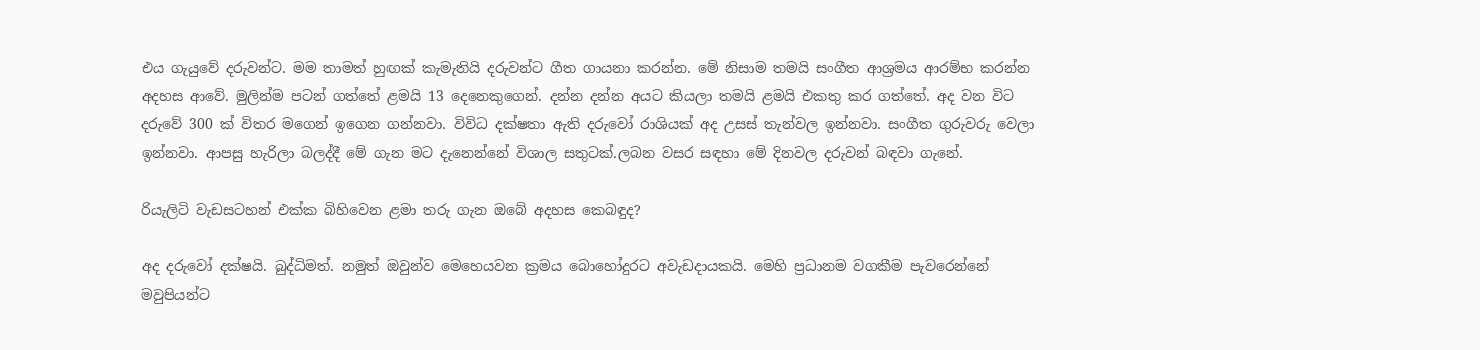එය ගැයුවේ දරුවන්ට. මම තාමත් හුඟක් කැමැතියි දරුවන්ට ගීත ගායනා කරන්න. මේ නිසාම තමයි සංගීත ආශ්‍රමය ආරම්භ කරන්න අදහස ආවේ. මුලින්ම පටන් ගත්තේ ළමයි 13 දෙනෙකුගෙන්. දන්න දන්න අයට කියලා තමයි ළමයි එකතු කර ගත්තේ. අද වන විට දරුවේ 300 ක් විතර මගෙන් ඉගෙන ගන්නවා. විවිධ දක්ෂතා ඇති දරුවෝ රාශියක් අද උසස් තැන්වල ඉන්නවා. සංගීත ගුරුවරු වෙලා ඉන්නවා. ආපසු හැරිලා බලද්දී මේ ගැන මට දැනෙන්නේ විශාල සතුටක්.ලබන වසර සඳහා මේ දිනවල දරුවන් බඳවා ගැනේ.

රියැලිටි වැඩසටහන් එක්ක බිහිවෙන ළමා තරු ගැන ඔබේ අදහස කෙබඳුද?

අද දරුවෝ දක්ෂයි. බුද්ධිමත්. නමුත් ඔවුන්ව මෙහෙයවන ක්‍රමය බොහෝදුරට අවැඩදායකයි. මෙහි ප්‍රධානම වගකීම පැවරෙන්නේ මවුපියන්ට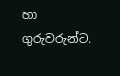හා ගුරුවරුන්ට.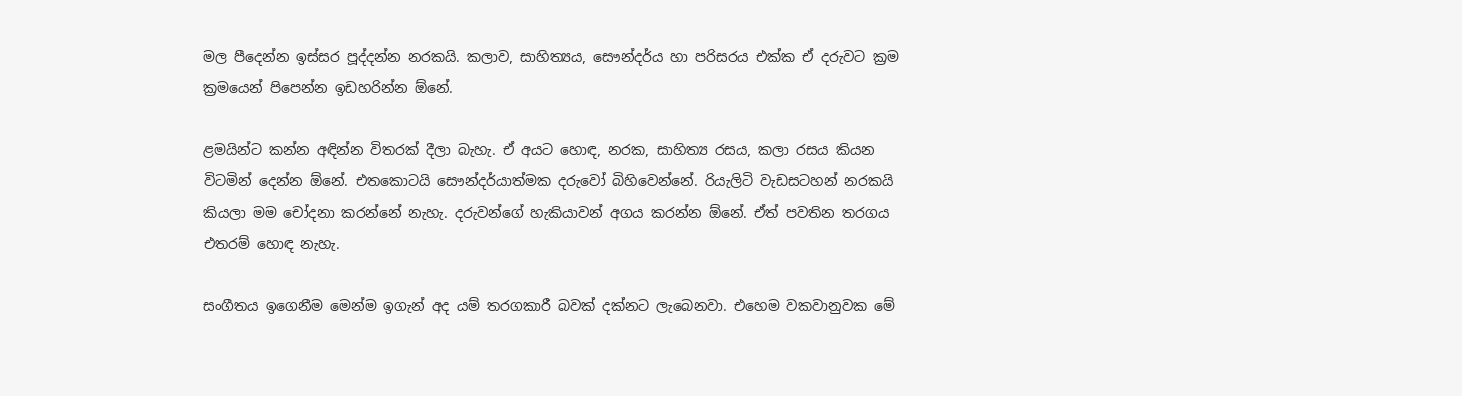මල පීදෙන්න ඉස්සර පූද්දන්න නරකයි. කලාව, සාහිත්‍යය, සෞන්දර්ය හා පරිසරය එක්ක ඒ දරුවට ක්‍රම ක්‍රමයෙන් පිපෙන්න ඉඩහරින්න ඕනේ.

ළමයින්ට කන්න අඳින්න විතරක් දීලා බැහැ. ඒ අයට හොඳ, නරක, සාහිත්‍ය රසය, කලා රසය කියන විටමින් දෙන්න ඕනේ. එතකොටයි සෞන්දර්යාත්මක දරුවෝ බිහිවෙන්නේ. රියැලිටි වැඩසටහන් නරකයි කියලා මම චෝදනා කරන්නේ නැහැ. දරුවන්ගේ හැකියාවන් අගය කරන්න ඕනේ. ඒත් පවතින තරගය එතරම් හොඳ නැහැ.

සංගීතය ඉගෙනීම මෙන්ම ඉගැන් අද යම් තරගකාරී බවක් දක්නට ලැබෙනවා. එහෙම වකවානුවක මේ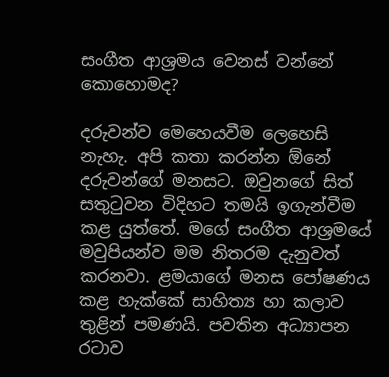සංගීත ආශ්‍රමය වෙනස් වන්නේ කොහොමද?

දරුවන්ව මෙහෙයවීම ලෙහෙසි නැහැ. අපි කතා කරන්න ඕනේ දරුවන්ගේ මනසට. ඔවුනගේ සිත් සතුටුවන විදිහට තමයි ඉගැන්වීම කළ යුත්තේ. මගේ සංගීත ආශ්‍රමයේ මවුපියන්ව මම නිතරම දැනුවත් කරනවා. ළමයාගේ මනස පෝෂණය කළ හැක්කේ සාහිත්‍ය හා කලාව තුළින් පමණයි. පවතින අධ්‍යාපන රටාව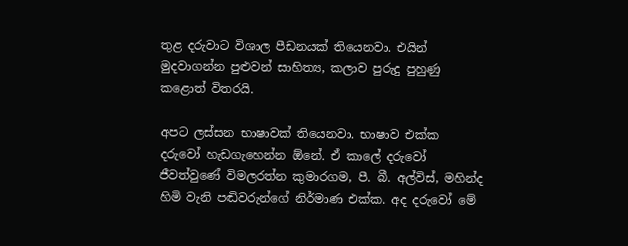තුළ දරුවාට විශාල පීඩනයක් තියෙනවා. එයින් මුදවාගන්න පුළුවන් සාහිත්‍ය, කලාව පුරුදු පුහුණු කළොත් විතරයි.

අපට ලස්සන භාෂාවක් තියෙනවා. භාෂාව එක්ක දරුවෝ හැඩගැහෙන්න ඕනේ. ඒ කාලේ දරුවෝ ජීවත්වුණේ විමලරත්න කුමාරගම, පී. බී. අල්විස්, මහින්ද හිමි වැනි පඬිවරුන්ගේ නිර්මාණ එක්ක. අද දරුවෝ මේ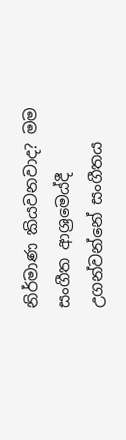නිර්මාණ කියවනවාද? මම සංගීත ආශ්‍රම‍ෙය්දී උගන්වන්නේ සංගීතය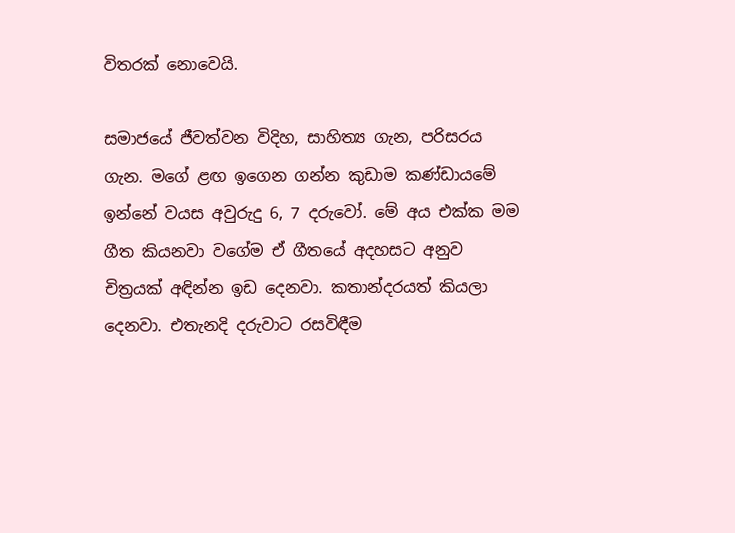විතරක් නොවෙයි.

සමාජයේ ජීවත්වන විදිහ, සාහිත්‍ය ගැන, පරිසරය ගැන. මගේ ළඟ ඉගෙන ගන්න කුඩාම කණ්ඩායමේ ඉන්නේ වයස අවුරුදු 6, 7 දරුවෝ. මේ අය එක්ක මම ගීත කියනවා වගේම ඒ ගීතයේ අදහසට අනුව චිත්‍රයක් අඳින්න ඉඩ දෙනවා. කතාන්දරයත් කියලා දෙනවා. එතැනදි දරුවාට රසවිඳීම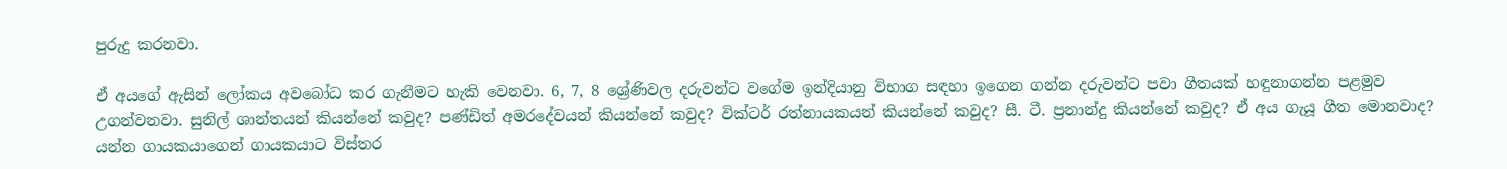පුරුදු කරනවා.

ඒ අයගේ ඇසින් ලෝකය අවබෝධ කර ගැනීමට හැකි වෙනවා. 6, 7, 8 ශ්‍රේණිවල දරුවන්ට වගේම ඉන්දියානු විභාග සඳහා ඉගෙන ගන්න දරුවන්ට පවා ගීතයක් හඳුනාගන්න පළමුව උගන්වනවා. සුනිල් ශාන්තයන් කියන්නේ කවුද? පණ්ඩිත් අමරදේවයන් කියන්නේ කවුද? වික්ටර් රත්නායකයන් කියන්නේ කවුද? සී. ටී. ප්‍රනාන්දු කියන්නේ කවුද? ඒ අය ගැයූ ගීත මොනවාද? යන්න ගායකයාගෙන් ගායකයාට විස්තර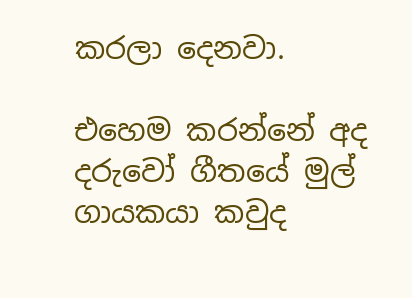කරලා දෙනවා.

එහෙම කරන්නේ අද දරුවෝ ගීතයේ මුල් ගායකයා කවුද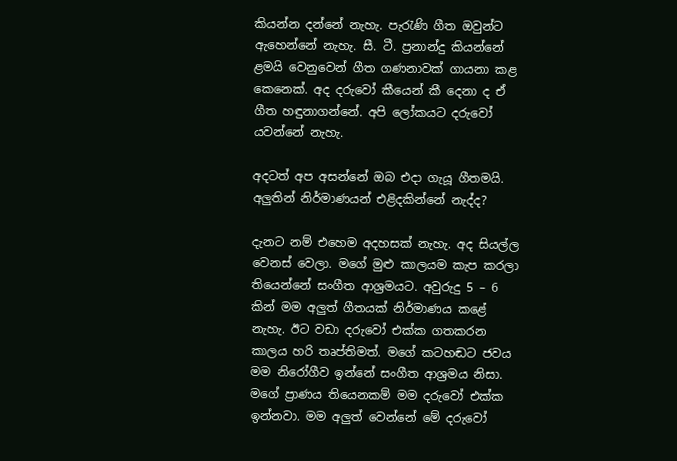කියන්න දන්නේ නැහැ. පැරැණි ගීත ඔවුන්ට ඇහෙන්නේ නැහැ. සී. ටී. ප්‍රනාන්දු කියන්නේ ළමයි වෙනුවෙන් ගීත ගණනාවක් ගායනා කළ කෙනෙක්. අද දරුවෝ කීයෙන් කී දෙනා ද ඒ ගීත හඳුනාගන්නේ. අපි ලෝකයට දරුවෝ යවන්නේ නැහැ.

අදටත් අප අසන්නේ ඔබ එදා ගැයූ ගීතමයි. අලුතින් නිර්මාණයන් එළිදකින්නේ නැද්ද?

දැනට නම් එහෙම අදහසක් නැහැ. අද සියල්ල වෙනස් වෙලා. මගේ මුළු කාලයම කැප කරලා තියෙන්නේ සංගීත ආශ්‍රමයට. අවුරුදු 5 – 6 කින් මම අලුත් ගීතයක් නිර්මාණය කළේ නැහැ. ඊට වඩා දරුවෝ එක්ක ගතකරන කාලය හරි තෘප්තිමත්. මගේ කටහඬට ජවය මම නිරෝගීව ඉන්නේ සංගීත ආශ්‍රමය නිසා. මගේ ප්‍රාණය තියෙනකම් මම දරුවෝ එක්ක ඉන්නවා. මම අලුත් වෙන්නේ මේ දරුවෝ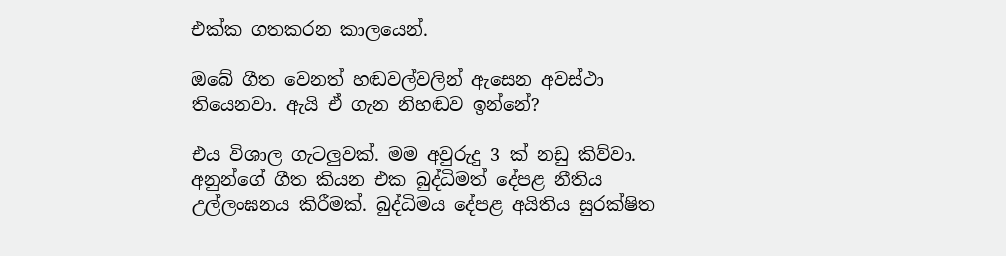එක්ක ගතකරන කාලයෙන්.

ඔබේ ගීත වෙනත් හඬවල්වලින් ඇසෙන අවස්ථා තියෙනවා. ඇයි ඒ ගැන නිහඬව ඉන්නේ?

එය විශාල ගැටලුවක්. මම අවුරුදු 3 ක් නඩු කිව්වා. අනුන්ගේ ගීත කියන එක බුද්ධිමත් දේපළ නීතිය උල්ලංඝනය කිරීමක්. බුද්ධිමය දේපළ අයිතිය සුරක්ෂිත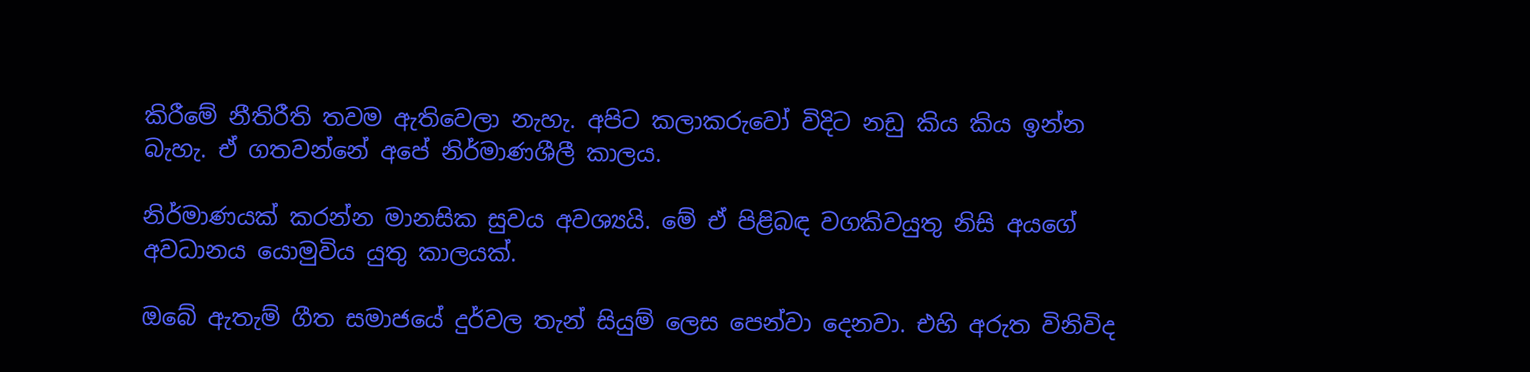කිරීමේ නීතිරීති තවම ඇතිවෙලා නැහැ. අපිට කලාකරුවෝ විදිට නඩු කිය කිය ඉන්න බැහැ. ඒ ගතවන්නේ අපේ නිර්මාණශීලී කාලය.

නිර්මාණයක් කරන්න මානසික සුවය අවශ්‍යයි. මේ ඒ පිළිබඳ වගකිවයුතු නිසි අයගේ අවධානය යොමුවිය යුතු කාලයක්.

ඔබේ ඇතැම් ගීත සමාජයේ දුර්වල තැන් සියුම් ලෙස පෙන්වා දෙනවා. එහි අරුත විනිවිද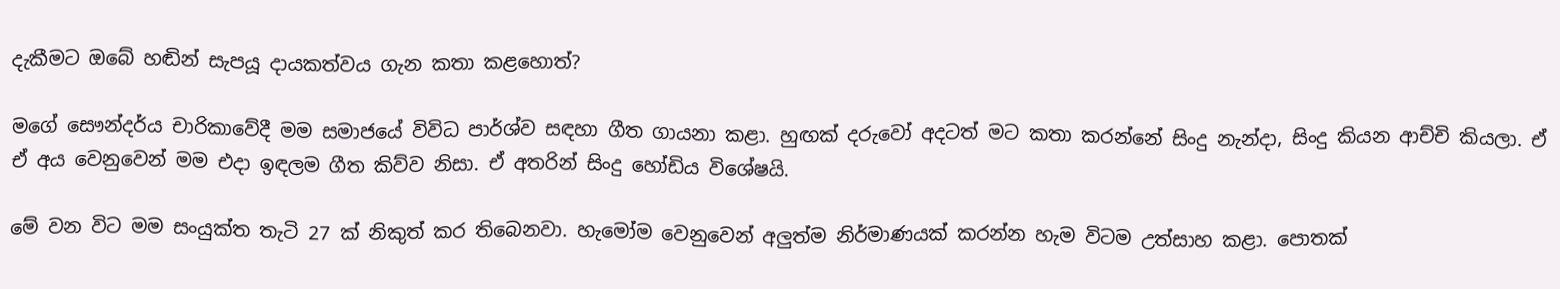දැකීමට ඔබේ හඬින් සැපයූ දායකත්වය ගැන කතා ක‍ළහොත්?

මගේ සෞන්දර්ය චාරිකාවේදී මම සමාජයේ විවිධ පාර්ශ්ව සඳහා ගීත ගායනා කළා. හුඟක් දරුවෝ අදටත් මට කතා කරන්නේ සිංදු නැන්දා, සිංදු කියන ආච්චි කියලා. ඒ ඒ අය වෙනුවෙන් මම එදා ඉඳලම ගීත කිව්ව නිසා. ඒ අතරින් සිංදු හෝඩිය විශේෂයි.

මේ වන විට මම සංයුක්ත තැටි 27 ක් නිකුත් කර තිබෙනවා. හැමෝම වෙනුවෙන් අලුත්ම නිර්මාණයක් කරන්න හැම විටම උත්සාහ කළා. පොතක්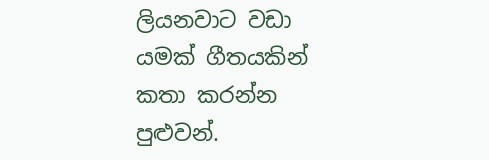ලියනවාට වඩා යමක් ගීතයකින් කතා කරන්න පුළුවන්.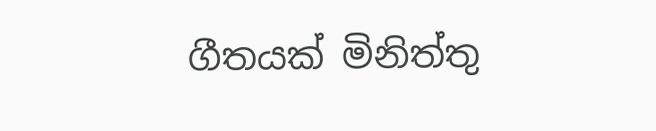ගීතයක් මිනිත්තු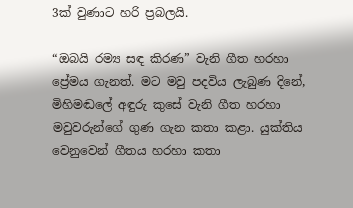3ක් වුණාට හරි ප්‍රබලයි.

“ඔබයි රම්‍ය සඳ කිරණ” වැනි ගීත හරහා ප්‍රේමය ගැනත්. මට මවු පදවිය ලැබුණ දිනේ, මිහිමඬලේ අඳුරු කුසේ වැනි ගීත හරහා මවුවරුන්ගේ ගුණ ගැන කතා කළා. යුක්තිය වෙනුවෙන් ගීතය හරහා කතා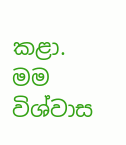කළා. මම විශ්වාස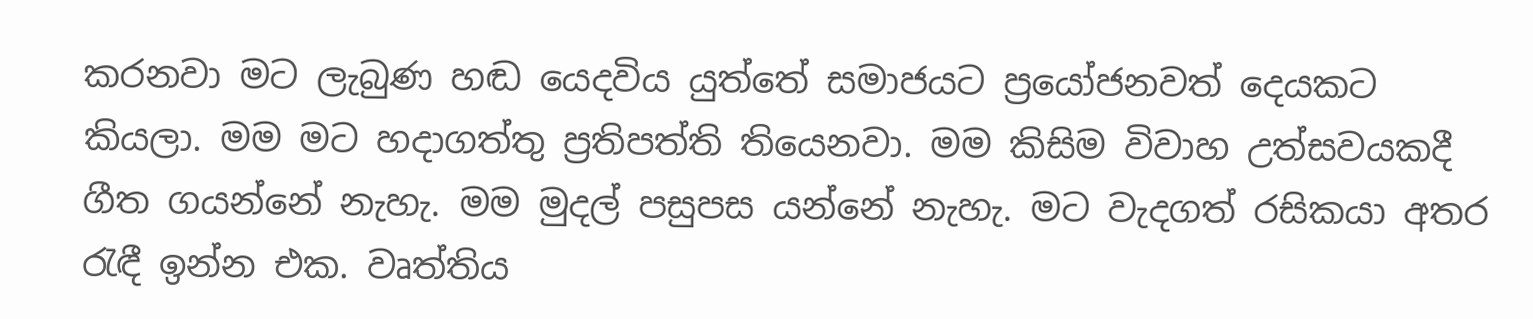කරනවා මට ලැබුණ හඬ යෙදවිය යුත්තේ සමාජයට ප්‍රයෝජනවත් දෙයකට කියලා. මම මට හදාගත්තු ප්‍රතිපත්ති තියෙනවා. මම කිසිම විවාහ උත්සවයකදී ගීත ගයන්නේ නැහැ. මම මුදල් පසුපස යන්නේ නැහැ. මට වැදගත් රසිකයා අතර රැඳී ඉන්න එක. වෘත්තිය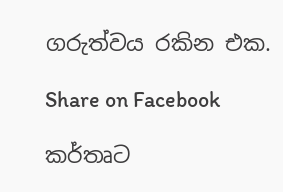ගරුත්වය රකින එක.

Share on Facebook

කර්තෘට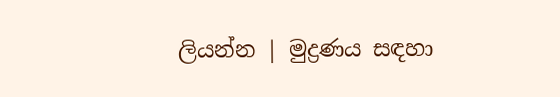ලියන්න | මුද්‍රණය සඳහා